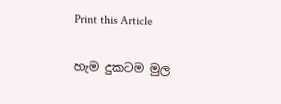Print this Article


හැම දුකටම මුල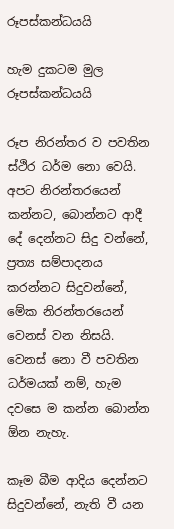රූපස්කන්ධයයි

හැම දුකටම මුල රූපස්කන්ධයයි

රූප නිරන්තර ව පවතින ස්ථිර ධර්ම නො වෙයි. අපට නිරන්තරයෙන් කන්නට, බොන්නට ආදී දේ දෙන්නට සිදු වන්නේ, ප්‍රත්‍ය සම්පාදනය කරන්නට සිදුවන්නේ, මේක නිරන්තරයෙන් වෙනස් වන නිසයි. වෙනස් නො වී පවතින ධර්මයක් නම්, හැම දවසෙ ම කන්න බොන්න ඕන නැහැ.

කෑම බීම ආදිය දෙන්නට සිදුවන්නේ, නැති වී යන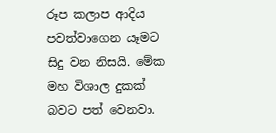රූප කලාප ආදිය පවත්වාගෙන යෑමට සිදු වන නිසයි. මේක මහ විශාල දුකක් බවට පත් වෙනවා.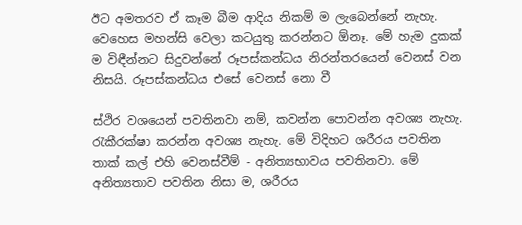ඊට අමතරව ඒ කෑම බීම ආදිය නිකම් ම ලැබෙන්නේ නැහැ. වෙහෙස මහන්සි වෙලා කටයුතු කරන්නට ඕනෑ. මේ හැම දුකක් ම විඳීන්නට සිදුවන්නේ රූපස්කන්ධය නිරන්තරයෙන් වෙනස් වන නිසයි. රූපස්කන්ධය එසේ වෙනස් නො වී

ස්ථිර වශයෙන් පවතිනවා නම්, කවන්න පොවන්න අවශ්‍ය නැහැ. රැකීරක්ෂා කරන්න අවශ්‍ය නැහැ. මේ විදිහට ශරීරය පවතින තාක් කල් එහි වෙනස්වීම් - අනිත්‍යභාවය පවතිනවා. මේ අනිත්‍යතාව පවතින නිසා ම, ශරීරය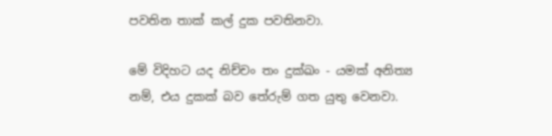පවතින තාක් කල් දුක පවතිනවා.

මේ විදිහට යද නිච්චං තං දුක්ඛං - යමක් අනිත්‍ය නම්, එය දුකක් බව තේරුම් ගත යුතු වෙනවා.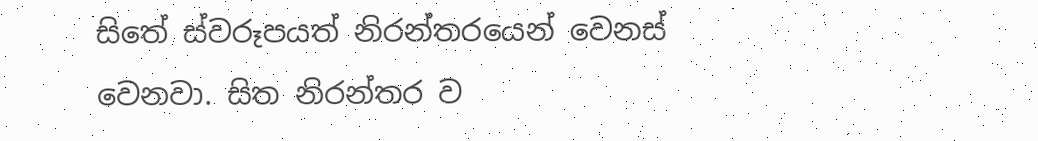සිතේ ස්වරූපයත් නිරන්තරයෙන් වෙනස් වෙනවා. සිත නිරන්තර ව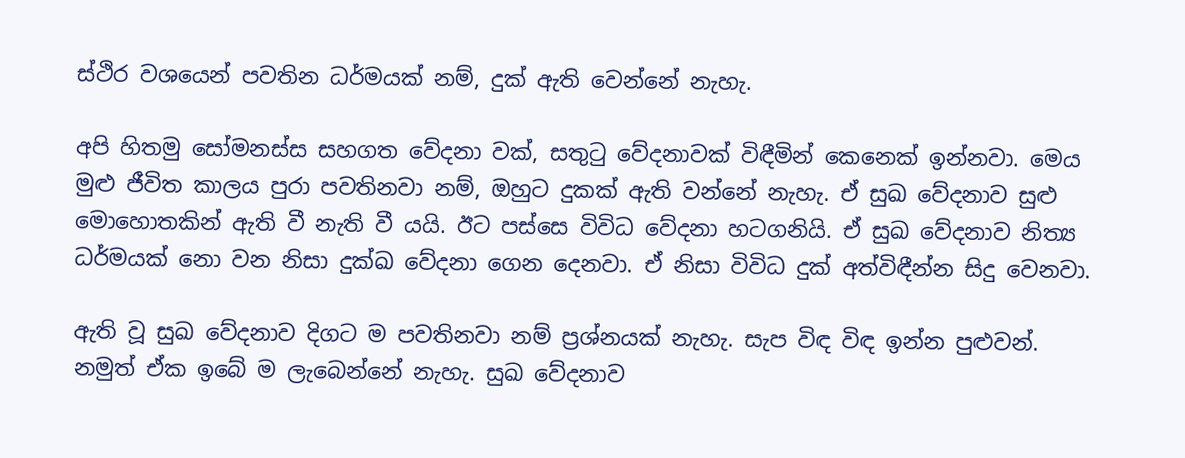ස්ථිර වශයෙන් පවතින ධර්මයක් නම්, දුක් ඇති වෙන්නේ නැහැ.

අපි හිතමු සෝමනස්ස සහගත වේදනා වක්, සතුටු වේදනාවක් විඳීමින් කෙනෙක් ඉන්නවා. මෙය මුළු ජීවිත කාලය පුරා පවතිනවා නම්, ඔහුට දුකක් ඇති වන්නේ නැහැ. ඒ සුඛ වේදනාව සුළු මොහොතකින් ඇති වී නැති වී යයි. ඊට පස්සෙ විවිධ වේදනා හටගනියි. ඒ සුඛ වේදනාව නිත්‍ය ධර්මයක් නො වන නිසා දුක්ඛ වේදනා ගෙන දෙනවා. ඒ නිසා විවිධ දුක් අත්විඳීන්න සිදු වෙනවා.

ඇති වූ සුඛ වේදනාව දිගට ම පවතිනවා නම් ප්‍රශ්නයක් නැහැ. සැප විඳ විඳ ඉන්න පුළුවන්. නමුත් ඒක ඉබේ ම ලැබෙන්නේ නැහැ. සුඛ වේදනාව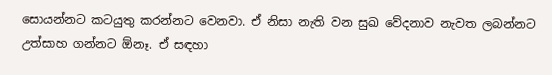සොයන්නට කටයුතු කරන්නට වෙනවා. ඒ නිසා නැති වන සුඛ වේදනාව නැවත ලබන්නට උත්සාහ ගන්නට ඕනෑ. ඒ සඳහා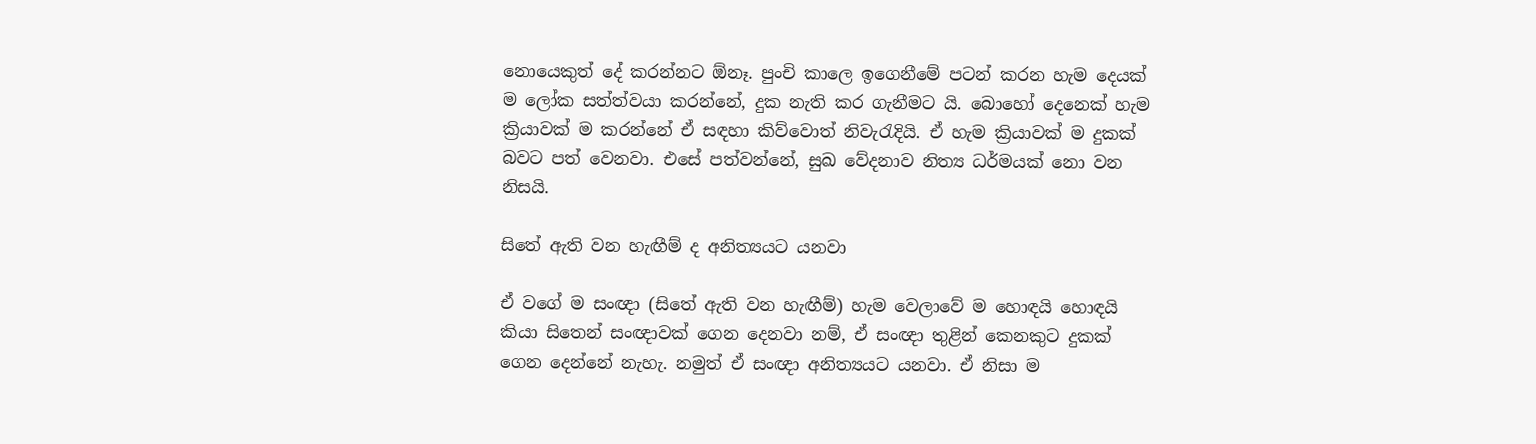නොයෙකුත් දේ කරන්නට ඕනෑ. පුංචි කාලෙ ඉගෙනීමේ පටන් කරන හැම දෙයක් ම ලෝක සත්ත්වයා කරන්නේ, දුක නැති කර ගැනීමට යි. බොහෝ දෙනෙක් හැම ක්‍රියාවක් ම කරන්නේ ඒ සඳහා කිව්වොත් නිවැරැදියි. ඒ හැම ක්‍රියාවක් ම දුකක් බවට පත් වෙනවා. එසේ පත්වන්නේ, සුඛ වේදනාව නිත්‍ය ධර්මයක් නො වන නිසයි.

සිතේ ඇති වන හැඟීම් ද අනිත්‍යයට යනවා

ඒ වගේ ම සංඥා (සිතේ ඇති වන හැඟීම්) හැම වෙලාවේ ම හොඳයි හොඳයි කියා සිතෙන් සංඥාවක් ගෙන දෙනවා නම්, ඒ සංඥා තුළින් කෙනකුට දුකක් ගෙන දෙන්නේ නැහැ. නමුත් ඒ සංඥා අනිත්‍යයට යනවා. ඒ නිසා ම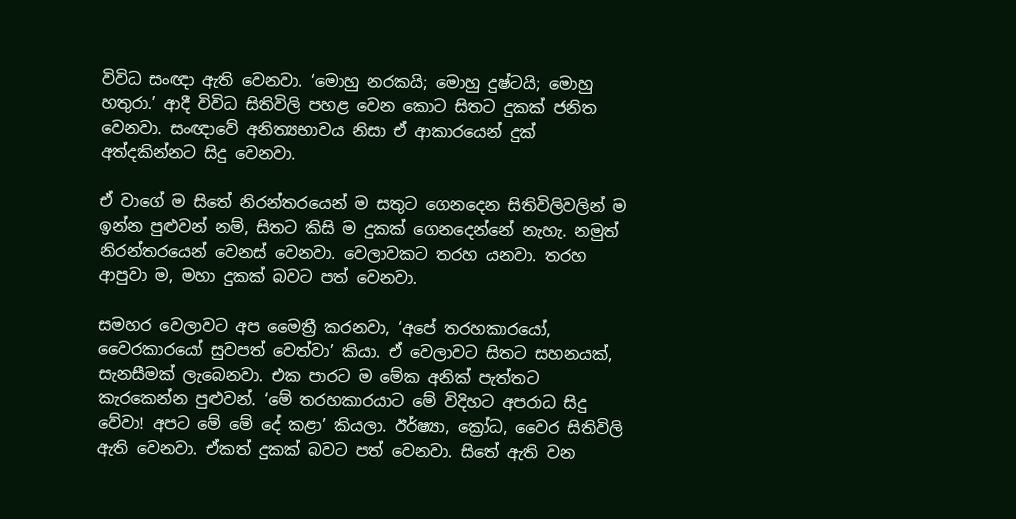විවිධ සංඥා ඇති වෙනවා. ‘මොහු නරකයි; මොහු දුෂ්ටයි; මොහු හතුරා.’ ආදී විවිධ සිතිවිලි පහළ වෙන කොට සිතට දුකක් ජනිත වෙනවා. සංඥාවේ අනිත්‍යභාවය නිසා ඒ ආකාරයෙන් දුක් අත්දකින්නට සිදු වෙනවා.

ඒ වාගේ ම සිතේ නිරන්තරයෙන් ම සතුට ගෙනදෙන සිතිවිලිවලින් ම ඉන්න පුළුවන් නම්, සිතට කිසි ම දුකක් ගෙනදෙන්නේ නැහැ. නමුත් නිරන්තරයෙන් වෙනස් වෙනවා. වෙලාවකට තරහ යනවා. තරහ ආපුවා ම, මහා දුකක් බවට පත් වෙනවා.

සමහර වෙලාවට අප මෛත්‍රී කරනවා, ‘අපේ තරහකාරයෝ, වෛරකාරයෝ සුවපත් වෙත්වා’ කියා. ඒ වෙලාවට සිතට සහනයක්, සැනසීමක් ලැබෙනවා. එක පාරට ම මේක අනික් පැත්තට කැරකෙන්න පුළුවන්. ‘මේ තරහකාරයාට මේ විදිහට අපරාධ සිදු වේවා! අපට මේ මේ දේ කළා’ කියලා. ඊර්ෂ්‍යා, ක්‍රෝධ, වෛර සිතිවිලි ඇති වෙනවා. ඒකත් දුකක් බවට පත් වෙනවා. සිතේ ඇති වන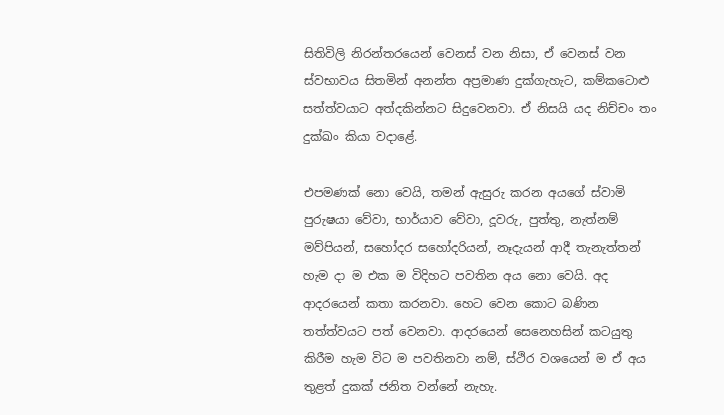සිතිවිලි නිරන්තරයෙන් වෙනස් වන නිසා, ඒ වෙනස් වන ස්වභාවය සිතමින් අනන්ත අප්‍රමාණ දුක්ගැහැට, කම්කටොළු සත්ත්වයාට අත්දකින්නට සිදුවෙනවා. ඒ නිසයි යද නිච්චං තං දුක්ඛං කියා වදාළේ.

එපමණක් නො වෙයි, තමන් ඇසුරු කරන අයගේ ස්වාමි පුරුෂයා වේවා, භාර්යාව වේවා, දූවරු, පුත්තු, නැත්නම් මව්පියන්, සහෝදර සහෝදරියන්, නෑදැයන් ආදී තැනැත්තන් හැම දා ම එක ම විදිහට පවතින අය නො වෙයි. අද ආදරයෙන් කතා කරනවා. හෙට වෙන කොට බණින තත්ත්වයට පත් වෙනවා. ආදරයෙන් සෙනෙහසින් කටයුතු කිරීම හැම විට ම පවතිනවා නම්, ස්ථිර වශයෙන් ම ඒ අය තුළත් දුකක් ජනිත වන්නේ නැහැ.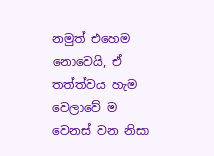නමුත් එහෙම නොවෙයි, ඒ තත්ත්වය හැම වෙලාවේ ම වෙනස් වන නිසා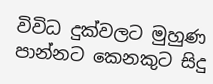විවිධ දුක්වලට මුහුණ පාන්නට කෙනකුට සිදු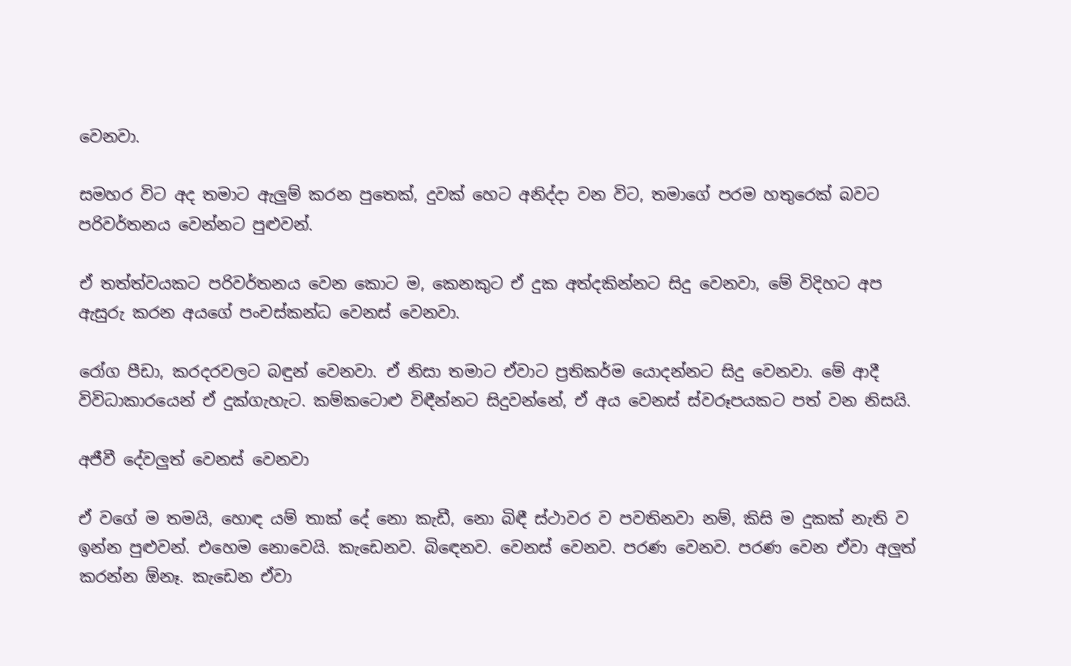වෙනවා.

සමහර විට අද තමාට ඇලුම් කරන පුතෙක්, දුවක් හෙට අනිද්දා වන විට, තමාගේ පරම හතුරෙක් බවට පරිවර්තනය වෙන්නට පුළුවන්.

ඒ තත්ත්වයකට පරිවර්තනය වෙන කොට ම, කෙනකුට ඒ දුක අත්දකින්නට සිදු වෙනවා, මේ විදිහට අප ඇසුරු කරන අයගේ පංචස්කන්ධ වෙනස් වෙනවා.

රෝග පීඩා, කරදරවලට බඳුන් වෙනවා. ඒ නිසා තමාට ඒවාට ප්‍රතිකර්ම යොදන්නට සිදු වෙනවා. මේ ආදී විවිධාකාරයෙන් ඒ දුක්ගැහැට. කම්කටොළු විඳීන්නට සිදුවන්නේ, ඒ අය වෙනස් ස්වරූපයකට පත් වන නිසයි.

අජීවී දේවලුත් වෙනස් වෙනවා

ඒ වගේ ම තමයි, හොඳ යම් තාක් දේ නො කැඩී, නො බිඳී ස්ථාවර ව පවතිනවා නම්, කිසි ම දුකක් නැති ව ඉන්න පුළුවන්. එහෙම නොවෙයි. කැඩෙනව. බිඳෙනව. වෙනස් වෙනව. පරණ වෙනව. පරණ වෙන ඒවා අලුත් කරන්න ඕනෑ. කැඩෙන ඒවා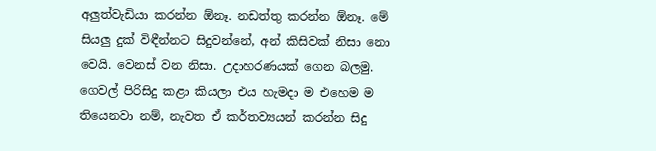අලුත්වැඩියා කරන්න ඕනෑ. නඩත්තු කරන්න ඕනෑ. මේ සියලු දුක් විඳීන්නට සිදුවන්නේ, අන් කිසිවක් නිසා නො වෙයි. වෙනස් වන නිසා. උදාහරණයක් ගෙන බලමු. ගෙවල් පිරිසිදු කළා කියලා එය හැමදා ම එහෙම ම තියෙනවා නම්, නැවත ඒ කර්තව්‍යයන් කරන්න සිදු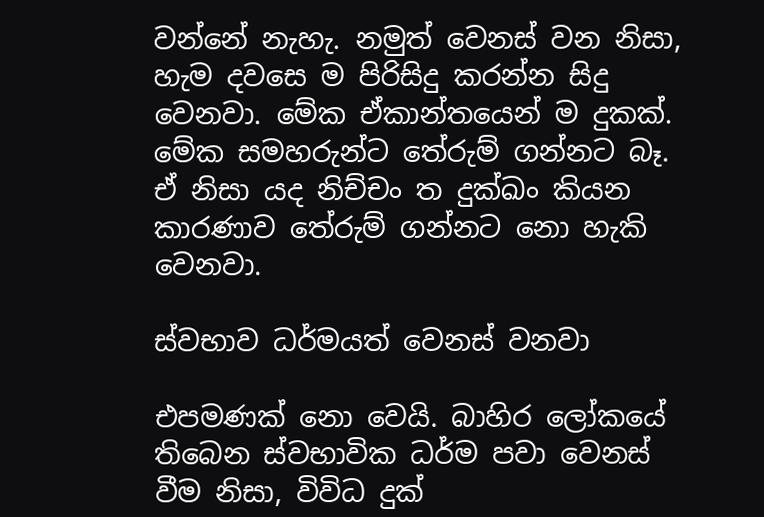වන්නේ නැහැ. නමුත් වෙනස් වන නිසා, හැම දවසෙ ම පිරිසිදු කරන්න සිදු වෙනවා. මේක ඒකාන්තයෙන් ම දුකක්. මේක සමහරුන්ට තේරුම් ගන්නට බෑ. ඒ නිසා යද නිච්චං ත දුක්ඛං කියන කාරණාව තේරුම් ගන්නට නො හැකි වෙනවා.

ස්වභාව ධර්මයත් වෙනස් වනවා

එපමණක් නො වෙයි. බාහිර ලෝකයේ තිබෙන ස්වභාවික ධර්ම පවා වෙනස් වීම නිසා, විවිධ දුක්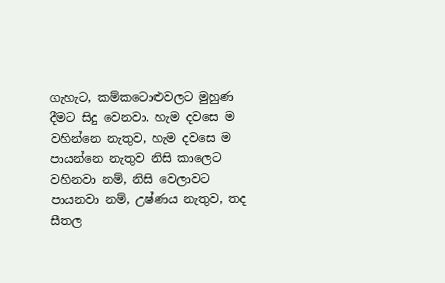ගැහැට, කම්කටොළුවලට මුහුණ දීමට සිදු වෙනවා. හැම දවසෙ ම වහින්නෙ නැතුව, හැම දවසෙ ම පායන්නෙ නැතුව නිසි කාලෙට වහිනවා නම්, නිසි වෙලාවට පායනවා නම්, උෂ්ණය නැතුව, තද සීතල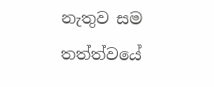නැතුව සම තත්ත්වයේ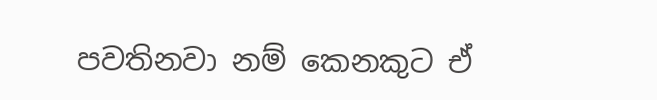පවතිනවා නම් කෙනකුට ඒ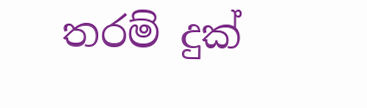තරම් දුක්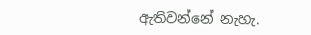ඇතිවන්නේ නැහැ.